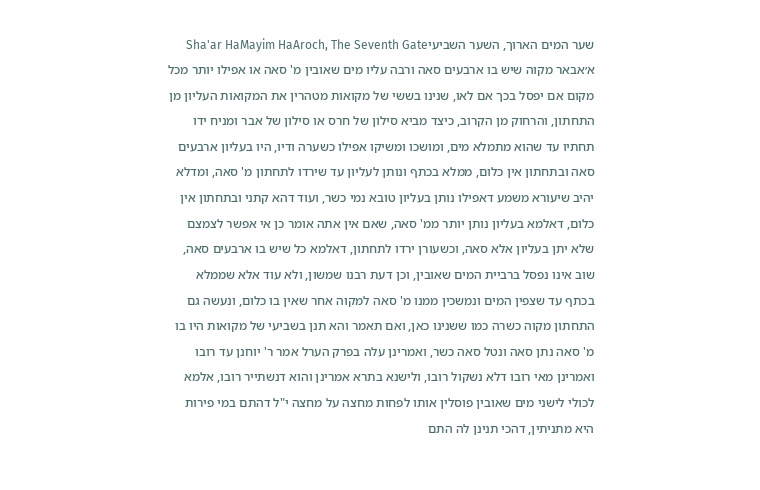שער המים הארוך, השער השביעיSha'ar HaMayim HaAroch, The Seventh Gate
א׳אבאר מקוה שיש בו ארבעים סאה ורבה עליו מים שאובין מ' סאה או אפילו יותר מכל מקום אם יפסל בכך אם לאו, שנינו בששי של מקואות מטהרין את המקואות העליון מן התחתון, והרחוק מן הקרוב, כיצד מביא סילון של חרס או סילון של אבר ומניח ידו תחתיו עד שהוא מתמלא מים, ומושכו ומשיקו אפילו כשערה ודיו, היו בעליון ארבעים סאה ובתחתון אין כלום, ממלא בכתף ונותן לעליון עד שירדו לתחתון מ' סאה, ומדלא יהיב שיעורא משמע דאפילו נותן בעליון טובא נמי כשר, ועוד דהא קתני ובתחתון אין כלום, דאלמא בעליון נותן יותר ממ' סאה, שאם אין אתה אומר כן אי אפשר לצמצם שלא יתן בעליון אלא סאה, וכשעורן ירדו לתחתון, דאלמא כל שיש בו ארבעים סאה, שוב אינו נפסל ברביית המים שאובין, וכן דעת רבנו שמשון, ולא עוד אלא שממלא בכתף עד שצפין המים ונמשכין ממנו מ' סאה למקוה אחר שאין בו כלום, ונעשה גם התחתון מקוה כשרה כמו ששנינו כאן, ואם תאמר והא תנן בשביעי של מקואות היו בו מ' סאה נתן סאה ונטל סאה כשר, ואמרינן עלה בפרק הערל אמר ר' יוחנן עד רובו ואמרינן מאי רובו דלא נשקול רובו, ולישנא בתרא אמרינן והוא דנשתייר רובו, אלמא לכולי לישני מים שאובין פוסלין אותו לפחות מחצה על מחצה י"ל דהתם במי פירות היא מתניתין, דהכי תנינן לה התם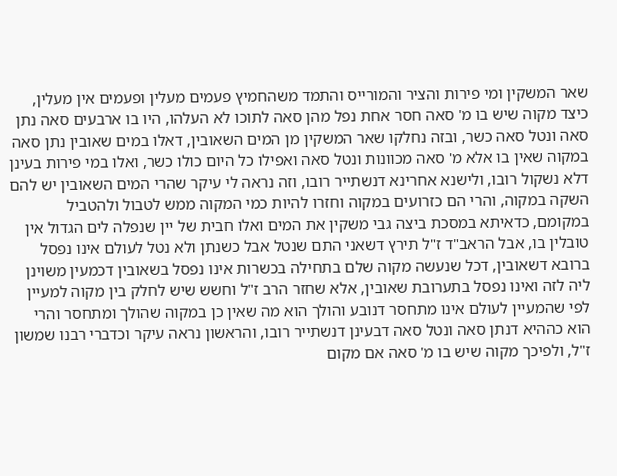שאר המשקין ומי פירות והציר והמורייס והתמד משהחמיץ פעמים מעלין ופעמים אין מעלין, כיצד מקוה שיש בו מ' סאה חסר אחת נפל מהן סאה לתוכו לא העלהו, היו בו ארבעים סאה נתן סאה ונטל סאה כשר, ובזה נחלקו שאר המשקין מן המים השאובין, דאלו במים שאובין נתן סאה במקוה שאין בו אלא מ' סאה מכוונות ונטל סאה ואפילו כל היום כולו כשר, ואלו במי פירות בעינן דלא נשקול רובו, ולישנא אחרינא דנשתייר רובו, וזה נראה לי עיקר שהרי המים השאובין יש להם השקה במקוה, והרי הם כזרועים במקוה וחזרו להיות כמי המקוה ממש לטבול ולהטביל במקומם, כדאיתא במסכת ביצה גבי משקין את המים ואלו חבית של יין שנפלה לים הגדול אין טובלין בו, אבל הראב"ד ז"ל תירץ דשאני התם שנטל אבל כשנתן ולא נטל לעולם אינו נפסל ברובא דשאובין, דכל שנעשה מקוה שלם בתחילה בכשרות אינו נפסל בשאובין דכמעין משוינן ליה לזה ואינו נפסל בתערובת שאובין, אלא שחזר הרב ז"ל וחשש שיש לחלק בין מקוה למעיין לפי שהמעיין לעולם אינו מתחסר דנובע והולך הוא מה שאין כן במקוה שהולך ומתחסר והרי הוא כההיא דנתן סאה ונטל סאה דבעינן דנשתייר רובו, והראשון נראה עיקר וכדברי רבנו שמשון ז"ל, ולפיכך מקוה שיש בו מ' סאה אם מקום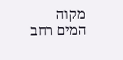מקוה המים רחב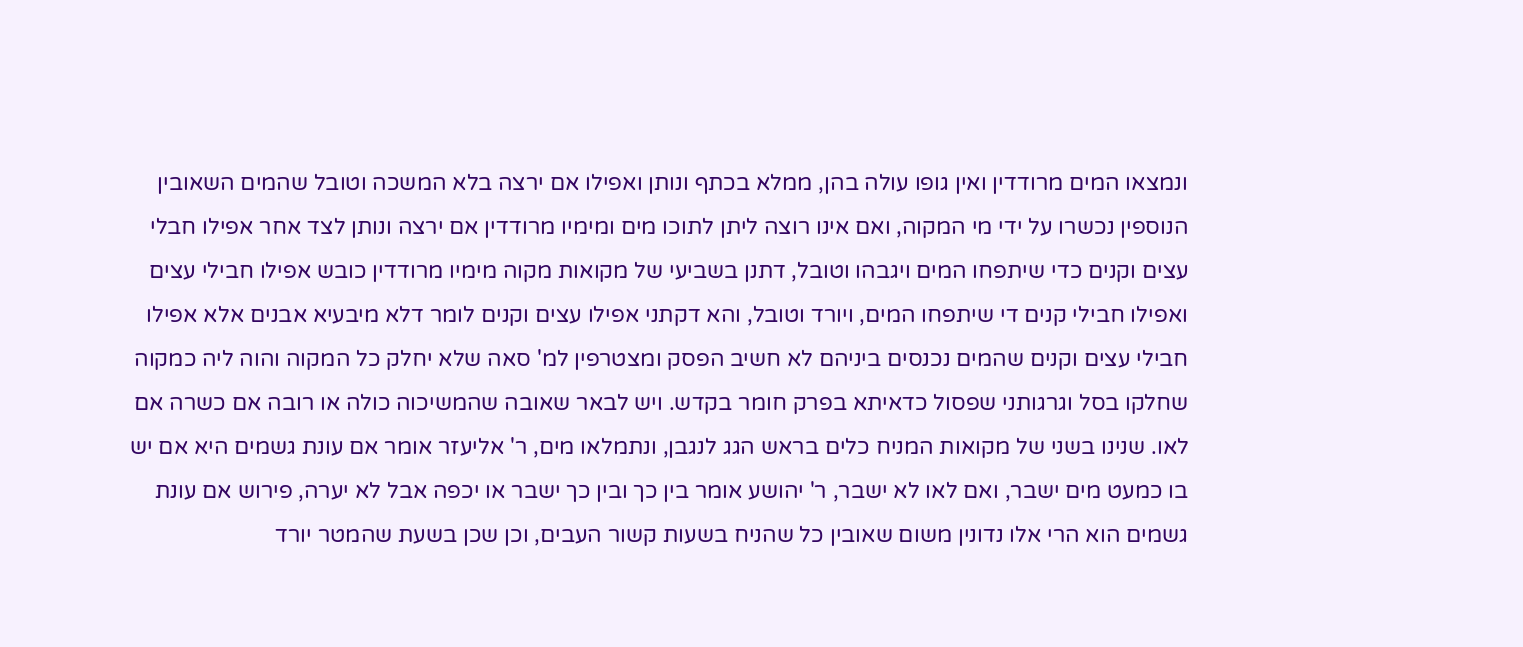ונמצאו המים מרודדין ואין גופו עולה בהן, ממלא בכתף ונותן ואפילו אם ירצה בלא המשכה וטובל שהמים השאובין הנוספין נכשרו על ידי מי המקוה, ואם אינו רוצה ליתן לתוכו מים ומימיו מרודדין אם ירצה ונותן לצד אחר אפילו חבלי עצים וקנים כדי שיתפחו המים ויגבהו וטובל, דתנן בשביעי של מקואות מקוה מימיו מרודדין כובש אפילו חבילי עצים ואפילו חבילי קנים די שיתפחו המים, ויורד וטובל, והא דקתני אפילו עצים וקנים לומר דלא מיבעיא אבנים אלא אפילו חבילי עצים וקנים שהמים נכנסים ביניהם לא חשיב הפסק ומצטרפין למ' סאה שלא יחלק כל המקוה והוה ליה כמקוה שחלקו בסל וגרגותני שפסול כדאיתא בפרק חומר בקדש. ויש לבאר שאובה שהמשיכוה כולה או רובה אם כשרה אם לאו. שנינו בשני של מקואות המניח כלים בראש הגג לנגבן, ונתמלאו מים, ר' אליעזר אומר אם עונת גשמים היא אם יש בו כמעט מים ישבר, ואם לאו לא ישבר, ר' יהושע אומר בין כך ובין כך ישבר או יכפה אבל לא יערה, פירוש אם עונת גשמים הוא הרי אלו נדונין משום שאובין כל שהניח בשעות קשור העבים, וכן שכן בשעת שהמטר יורד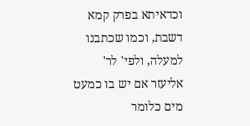וכדאיתא בפרק קמא דשבת, וכמו שכתבנו למעלה, ולפי' לר' אליעזר אם יש בו כמעט מים כלומר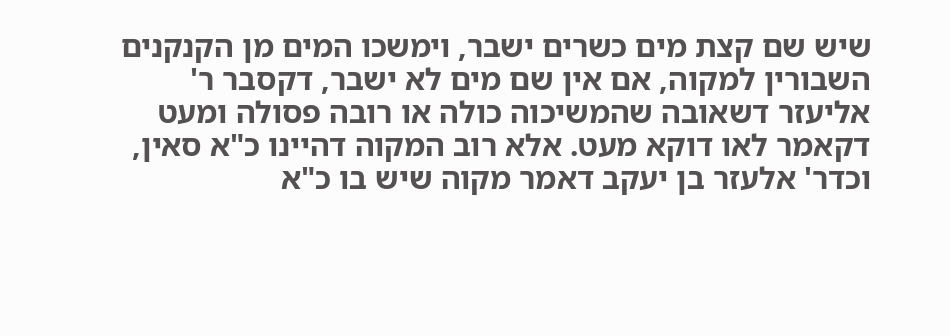שיש שם קצת מים כשרים ישבר, וימשכו המים מן הקנקנים השבורין למקוה, אם אין שם מים לא ישבר, דקסבר ר' אליעזר דשאובה שהמשיכוה כולה או רובה פסולה ומעט דקאמר לאו דוקא מעט. אלא רוב המקוה דהיינו כ"א סאין, וכדר' אלעזר בן יעקב דאמר מקוה שיש בו כ"א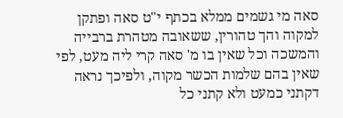סאה מי גשמים ממלא בכתף י"ט סאה ופתקן למקוה והך טהורין, ששאובה מטהרת ברבייה והמשכה וכל שאין בו מ' סאה קרי ליה מעט, לפי שאין בהם שלמות הכשר מקוה, ולפיכך נראה דקתני כמעט ולא קתני כל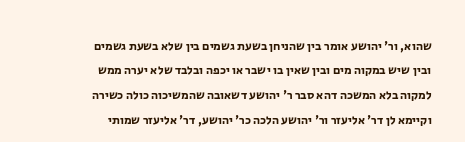שהוא, ור' יהושע אומר בין שהניחן בשעת גשמים בין שלא בשעת גשמים ובין שיש במקוה מים ובין שאין בו ישבר או יכפה ובלבד שלא יערה ממש למקוה בלא המשכה דהא סבר ר' יהושע דשאובה שהמשיכוה כולה כשירה וקיימא לן דר' אליעזר ור' יהושע הלכה כר' יהושע, דר' אליעזר שמותי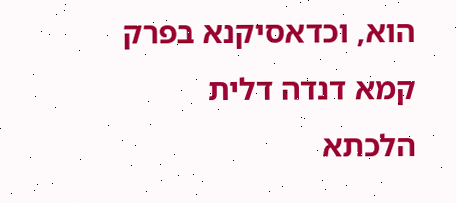הוא, וכדאסיקנא בפרק קמא דנדה דלית הלכתא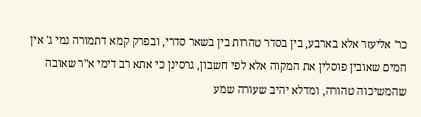כר' אליעזר אלא בארבע, בין בסדר טהרות בין בשאר סדרי, ובפרק קמא דתמורה נמי ג' אין המים שאובין פוסלין את המקוה אלא לפי חשבון, גרסינן כי אתא רב דימי א"ר שאובה שהמשיכוה טהורה, ומדלא יהיב שעורה שמע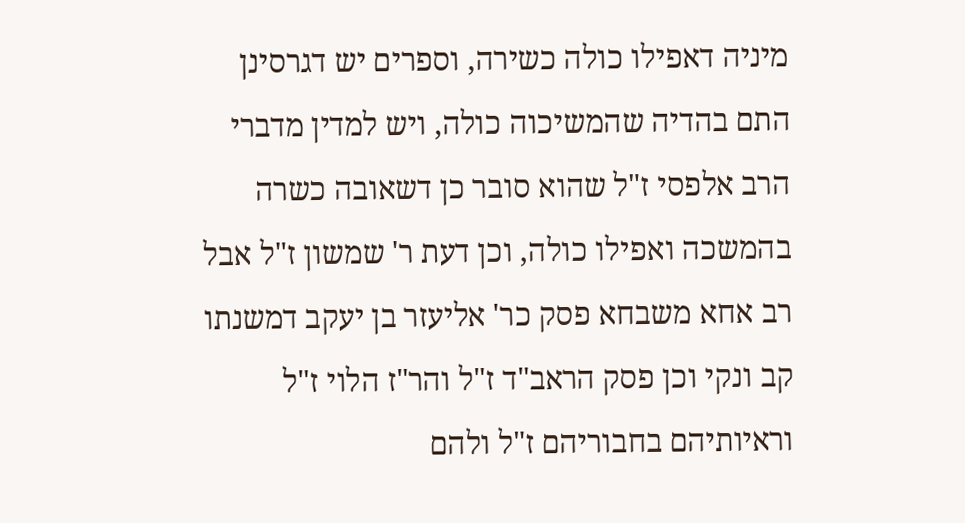מיניה דאפילו כולה כשירה, וספרים יש דגרסינן התם בהדיה שהמשיכוה כולה, ויש למדין מדברי הרב אלפסי ז"ל שהוא סובר כן דשאובה כשרה בהמשכה ואפילו כולה, וכן דעת ר' שמשון ז"ל אבל רב אחא משבחא פסק כר' אליעזר בן יעקב דמשנתו קב ונקי וכן פסק הראב"ד ז"ל והר"ז הלוי ז"ל וראיותיהם בחבוריהם ז"ל ולהם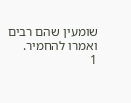שומעין שהם רבים ואמרו להחמיר.
1